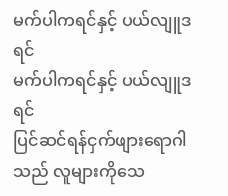မက်ပါကရင်နှင့် ပယ်လျူဒရင်
မက်ပါကရင်နှင့် ပယ်လျူဒရင်
ပြင်ဆင်ရန်ငှက်ဖျားရောဂါသည် လူများကိုသေ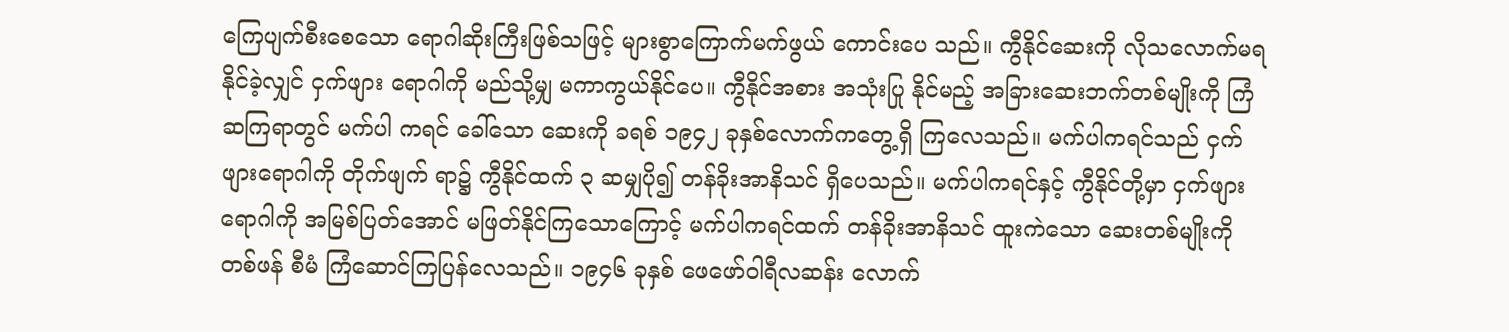ကြေပျက်စီးစေသော ရောဂါဆိုးကြီးဖြစ်သဖြင့် များစွာကြောက်မက်ဖွယ် ကောင်းပေ သည်။ ကွီနိုင်ဆေးကို လိုသလောက်မရနိုင်ခဲ့လျှင် ငှက်ဖျား ရောဂါကို မည်သို့မျှ မကာကွယ်နိုင်ပေ။ ကွီနိုင်အစား အသုံးပြု နိုင်မည့် အခြားဆေးဘက်တစ်မျိုးကို ကြံဆကြရာတွင် မက်ပါ ကရင် ခေါ်သော ဆေးကို ခရစ် ၁၉၄၂ ခုနှစ်လောက်ကတွေ့ရှိ ကြလေသည်။ မက်ပါကရင်သည် ငှက်ဖျားရောဂါကို တိုက်ဖျက် ရာ၌ ကွီနိုင်ထက် ၃ ဆမျှပို၍ တန်ခိုးအာနိသင် ရှိပေသည်။ မက်ပါကရင်နှင့် ကွီနိုင်တို့မှာ ငှက်ဖျားရောဂါကို အမြစ်ပြတ်အောင် မဖြတ်နိုင်ကြသောကြောင့် မက်ပါကရင်ထက် တန်ခိုးအာနိသင် ထူးကဲသော ဆေးတစ်မျိုးကို တစ်ဖန် စီမံ ကြံဆောင်ကြပြန်လေသည်။ ၁၉၄၆ ခုနှစ် ဖေဖော်ဝါရီလဆန်း လောက်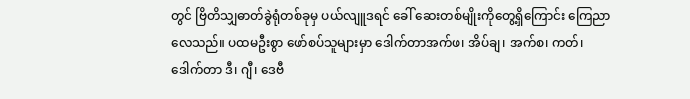တွင် ဗြိတိသျှဓာတ်ခွဲရုံတစ်ခုမှ ပယ်လျူဒရင် ခေါ် ဆေးတစ်မျိုးကိုတွေ့ရှိကြောင်း ကြေညာလေသည်။ ပထမဦးစွာ ဖော်စပ်သူများမှာ ဒေါက်တာအက်ဖ၊ အိပ်ချ၊ အက်စ၊ ကတ်၊ ဒေါက်တာ ဒီ၊ ဂျီ၊ ဒေဗီ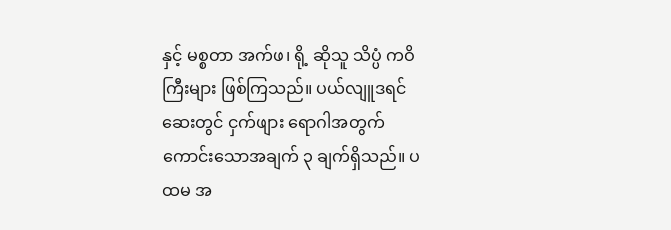နှင့် မစ္စတာ အက်ဖ၊ ရို့ ဆိုသူ သိပ္ပံ ကဝိကြီးများ ဖြစ်ကြသည်။ ပယ်လျူဒရင်ဆေးတွင် ငှက်ဖျား ရောဂါအတွက် ကောင်းသောအချက် ၃ ချက်ရှိသည်။ ပထမ အ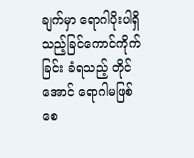ချက်မှာ ရောဂါပိုးပါရှိသည့်ခြင်ကောင်ကိုက်ခြင်း ခံရသည့် တိုင်အောင် ရောဂါမဖြစ်စေ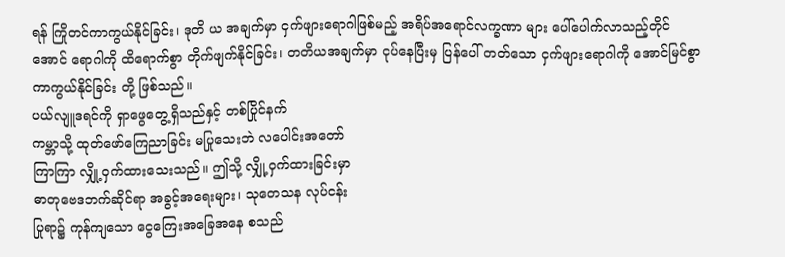ရန် ကြိုတင်ကာကွယ်နိုင်ခြင်း၊ ဒုတိ ယ အချက်မှာ ငှက်ဖျားရောဂါဖြစ်မည့် အရိပ်အရောင်လက္ခဏာ များ ပေါ်ပေါက်လာသည့်တိုင်အောင် ရောဂါကို ထိရောက်စွာ တိုက်ဖျက်နိုင်ခြင်း၊ တတိယအချက်မှာ ငုပ်နေပြီးမှ ပြန်ပေါ် တတ်သော ငှက်ဖျားရောဂါကို အောင်မြင်စွာ ကာကွယ်နိုင်ခြင်း တို့ ဖြစ်သည်။
ပယ်လျူဒရင်ကို ရှာဖွေတွေ့ရှိသည်နှင့် တစ်ပြိုင်နက်
ကမ္ဘာသို့ ထုတ်ဖော်ကြေညာခြင်း မပြုသေးဘဲ လပေါင်းအတော်
ကြာကြာ လျှို့ဝှက်ထားသေးသည်။ ဤသို့ လျှို့ဝှက်ထားခြင်းမှာ
ဓာတုဗေဒဘက်ဆိုင်ရာ အခွင့်အရေးများ၊ သုတေသန လုပ်ငန်း
ပြုရာ၌ ကုန်ကျသော ငွေကြေးအခြေအနေ စသည်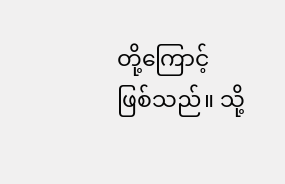တို့ကြောင့်
ဖြစ်သည်။ သို့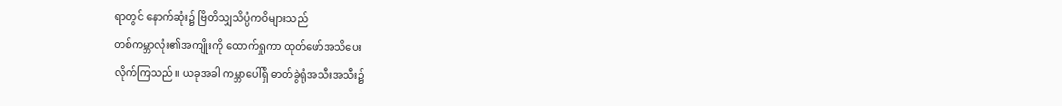ရာတွင် နောက်ဆုံး၌ ဗြိတိသျှသိပ္ပံကဝိများသည်
တစ်ကမ္ဘာလုံး၏အကျိုးကို ထောက်ရှုကာ ထုတ်ဖော်အသိပေး
လိုက်ကြသည်။ ယခုအခါ ကမ္ဘာပေါ်ရှိ ဓာတ်ခွဲရုံအသီးအသီး၌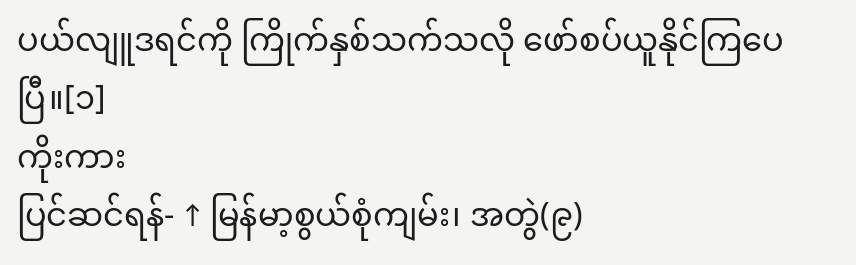ပယ်လျူဒရင်ကို ကြိုက်နှစ်သက်သလို ဖော်စပ်ယူနိုင်ကြပေပြီ။[၁]
ကိုးကား
ပြင်ဆင်ရန်- ↑ မြန်မာ့စွယ်စုံကျမ်း၊ အတွဲ(၉)